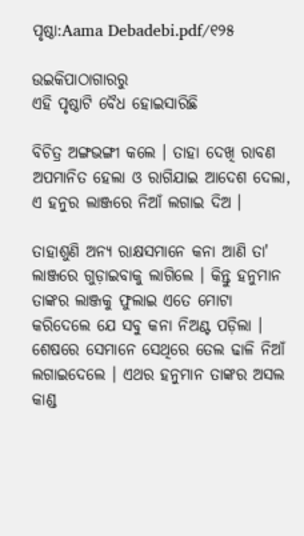ପୃଷ୍ଠା:Aama Debadebi.pdf/୧୨୫

ଉଇକିପାଠାଗାର‌ରୁ
ଏହି ପୃଷ୍ଠାଟି ବୈଧ ହୋଇସାରିଛି

ବିଚିତ୍ର ଅଙ୍ଗଭଙ୍ଗୀ କଲେ । ତାହା ଦେଖି ରାବଣ ଅପମାନିତ ହେଲା ଓ ରାଗିଯାଇ ଆଦେଶ ଦେଲା, ଏ ହନୁର ଲାଞ୍ଜରେ ନିଆଁ ଲଗାଇ ଦିଅ ।

ତାହାଶୁଣି ଅନ୍ୟ ରାକ୍ଷସମାନେ କନା ଆଣି ତା' ଲାଞ୍ଜରେ ଗୁଡ଼ାଇବାକୁ ଲାଗିଲେ । କିନ୍ତୁ ହନୁମାନ ତାଙ୍କର ଲାଞ୍ଜକୁ ଫୁଲାଇ ଏତେ ମୋଟା କରିଦେଲେ ଯେ ସବୁ କନା ନିଅଣ୍ଟ ପଡ଼ିଲା । ଶେଷରେ ସେମାନେ ସେଥିରେ ତେଲ ଢାଳି ନିଆଁ ଲଗାଇଦେଲେ । ଏଥର ହନୁମାନ ତାଙ୍କର ଅସଲ କାଣ୍ଡ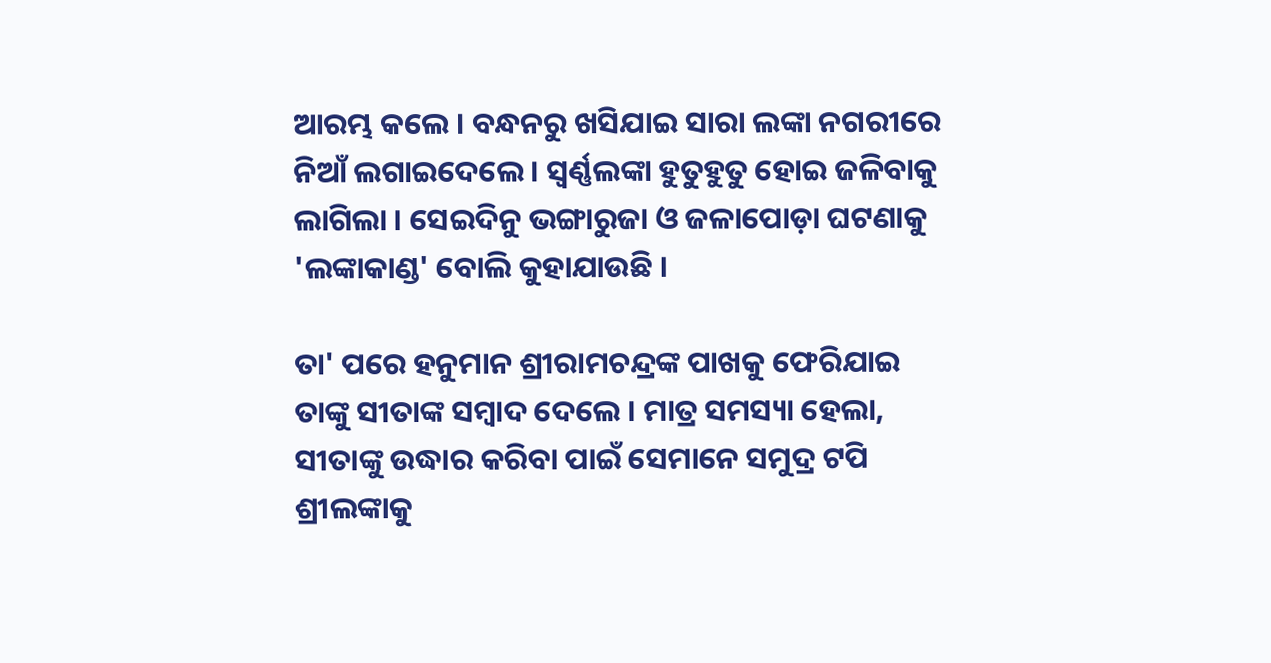ଆରମ୍ଭ କଲେ । ବନ୍ଧନରୁ ଖସିଯାଇ ସାରା ଲଙ୍କା ନଗରୀରେ ନିଆଁ ଲଗାଇଦେଲେ । ସ୍ୱର୍ଣ୍ଣଲଙ୍କା ହୁତୁହୁତୁ ହୋଇ ଜଳିବାକୁ ଲାଗିଲା । ସେଇଦିନୁ ଭଙ୍ଗାରୁଜା ଓ ଜଳାପୋଡ଼ା ଘଟଣାକୁ 'ଲଙ୍କାକାଣ୍ଡ' ବୋଲି କୁହାଯାଉଛି ।

ତା' ପରେ ହନୁମାନ ଶ୍ରୀରାମଚନ୍ଦ୍ରଙ୍କ ପାଖକୁ ଫେରିଯାଇ ତାଙ୍କୁ ସୀତାଙ୍କ ସମ୍ବାଦ ଦେଲେ । ମାତ୍ର ସମସ୍ୟା ହେଲା, ସୀତାଙ୍କୁ ଉଦ୍ଧାର କରିବା ପାଇଁ ସେମାନେ ସମୁଦ୍ର ଟପି ଶ୍ରୀଲଙ୍କାକୁ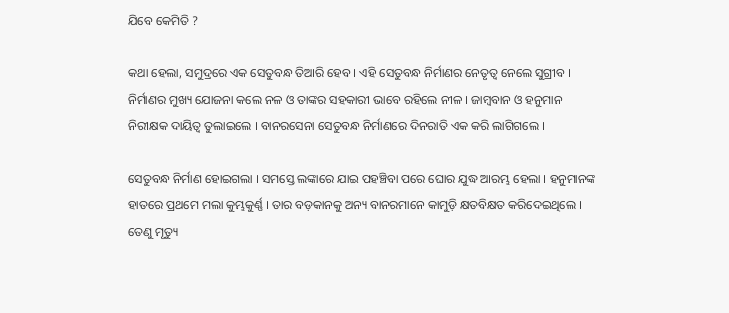ଯିବେ କେମିତି ?

କଥା ହେଲା, ସମୁଦ୍ରରେ ଏକ ସେତୁବନ୍ଧ ତିଆରି ହେବ । ଏହି ସେତୁବନ୍ଧ ନିର୍ମାଣର ନେତୃତ୍ୱ ନେଲେ ସୁଗ୍ରୀବ । ନିର୍ମାଣର ମୁଖ୍ୟ ଯୋଜନା କଲେ ନଳ ଓ ତାଙ୍କର ସହକାରୀ ଭାବେ ରହିଲେ ନୀଳ । ଜାମ୍ବବାନ ଓ ହନୁମାନ ନିରୀକ୍ଷକ ଦାୟିତ୍ୱ ତୁଲାଇଲେ । ବାନରସେନା ସେତୁବନ୍ଧ ନିର୍ମାଣରେ ଦିନରାତି ଏକ କରି ଲାଗିଗଲେ ।

ସେତୁବନ୍ଧ ନିର୍ମାଣ ହୋଇଗଲା । ସମସ୍ତେ ଲଙ୍କାରେ ଯାଇ ପହଞ୍ଚିବା ପରେ ଘୋର ଯୁଦ୍ଧ ଆରମ୍ଭ ହେଲା । ହନୁମାନଙ୍କ ହାତରେ ପ୍ରଥମେ ମଲା କୁମ୍ଭକୁର୍ଣ୍ଣ । ତାର ବଡ଼କାନକୁ ଅନ୍ୟ ବାନରମାନେ କାମୁଡ଼ି କ୍ଷତବିକ୍ଷତ କରିଦେଇଥିଲେ । ତେଣୁ ମୃତ୍ୟୁ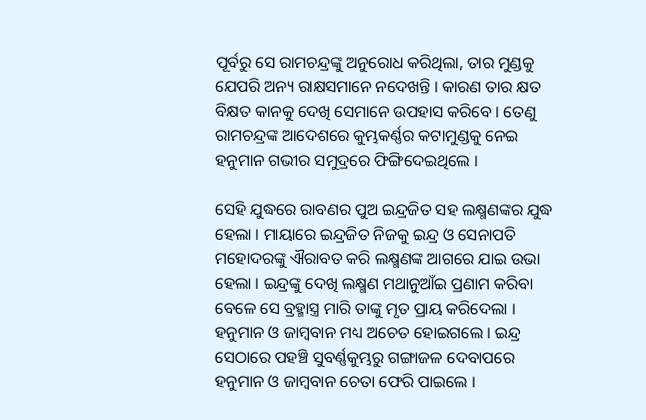ପୂର୍ବରୁ ସେ ରାମଚନ୍ଦ୍ରଙ୍କୁ ଅନୁରୋଧ କରିଥିଲା, ତାର ମୁଣ୍ଡକୁ ଯେପରି ଅନ୍ୟ ରାକ୍ଷସମାନେ ନଦେଖନ୍ତି । କାରଣ ତାର କ୍ଷତ ବିକ୍ଷତ କାନକୁ ଦେଖି ସେମାନେ ଉପହାସ କରିବେ । ତେଣୁ ରାମଚନ୍ଦ୍ରଙ୍କ ଆଦେଶରେ କୁମ୍ଭକର୍ଣ୍ଣର କଟାମୁଣ୍ଡକୁ ନେଇ ହନୁମାନ ଗଭୀର ସମୁଦ୍ରରେ ଫିଙ୍ଗିଦେଇଥିଲେ ।

ସେହି ଯୁଦ୍ଧରେ ରାବଣର ପୁଅ ଇନ୍ଦ୍ରଜିତ ସହ ଲକ୍ଷ୍ମଣଙ୍କର ଯୁଦ୍ଧ ହେଲା । ମାୟାରେ ଇନ୍ଦ୍ରଜିତ ନିଜକୁ ଇନ୍ଦ୍ର ଓ ସେନାପତି ମହୋଦରଙ୍କୁ ଐରାବତ କରି ଲକ୍ଷ୍ମଣଙ୍କ ଆଗରେ ଯାଇ ଉଭା ହେଲା । ଇନ୍ଦ୍ରଙ୍କୁ ଦେଖି ଲକ୍ଷ୍ମଣ ମଥାନୁଆଁଇ ପ୍ରଣାମ କରିବା ବେଳେ ସେ ବ୍ରହ୍ମାସ୍ତ୍ର ମାରି ତାଙ୍କୁ ମୃତ ପ୍ରାୟ କରିଦେଲା । ହନୁମାନ ଓ ଜାମ୍ବବାନ ମଧ୍ୟ ଅଚେତ ହୋଇଗଲେ । ଇନ୍ଦ୍ର ସେଠାରେ ପହଞ୍ଚି ସୁବର୍ଣ୍ଣକୁମ୍ଭରୁ ଗଙ୍ଗାଜଳ ଦେବାପରେ ହନୁମାନ ଓ ଜାମ୍ବବାନ ଚେତା ଫେରି ପାଇଲେ ।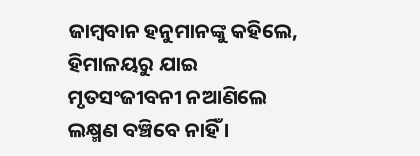ଜାମ୍ବବାନ ହନୁମାନଙ୍କୁ କହିଲେ, ହିମାଳୟରୁ ଯାଇ ମୃତସଂଜୀବନୀ ନଆଣିଲେ ଲକ୍ଷ୍ମଣ ବଞ୍ଚିବେ ନାହିଁ ।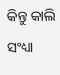କିନ୍ତୁ କାଲି ସଂଧ୍ୟା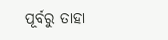ପୂର୍ବରୁ ତାହା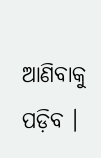ଆଣିବାକୁ ପଡ଼ିବ ।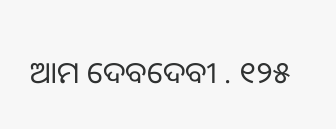ଆମ ଦେବଦେବୀ . ୧୨୫